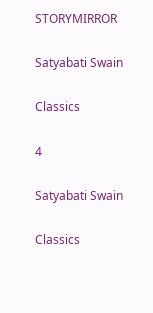STORYMIRROR

Satyabati Swain

Classics

4

Satyabati Swain

Classics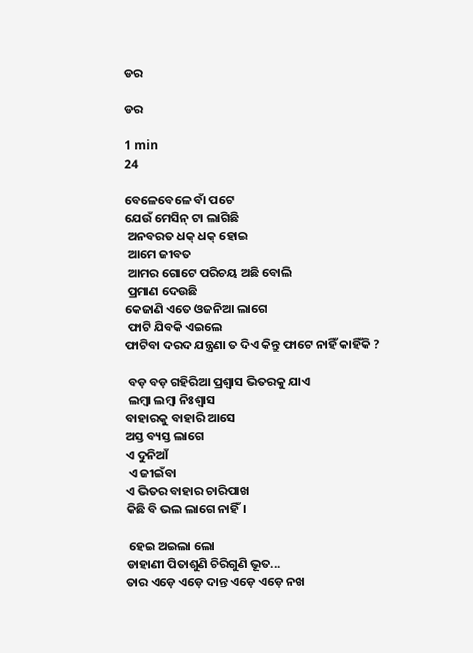ଡର

ଡର

1 min
24

ବେଳେବେଳେ ବାଁ ପଟେ
ଯେଉଁ ମେସିନ୍ ଟା ଲାଗିଛି
 ଅନବରତ ଧକ୍ ଧକ୍ ହୋଇ
 ଆମେ ଜୀବତ
 ଆମର ଗୋଟେ ପରିଚୟ ଅଛି ବୋଲି
 ପ୍ରମାଣ ଦେଉଛି
କେଜାଣି ଏତେ ଓଜନିଆ ଲାଗେ
 ଫାଟି ଯିବକି ଏଇଲେ
ଫାଟିବା ଦରଦ ଯନ୍ତ୍ରଣା ତ ଦିଏ କିନ୍ତୁ ଫାଟେ ନାହିଁ କାହିଁକି ?

 ବଡ଼ ବଡ଼ ଗହିରିଆ ପ୍ରଶ୍ୱାସ ଭିତରକୁ ଯାଏ
 ଲମ୍ବା ଲମ୍ବା ନିଃଶ୍ଵାସ
ବାହାରକୁ ବାହାରି ଆସେ
ଅସ୍ତ ବ୍ୟସ୍ତ ଲାଗେ
ଏ ଦୁନିଆଁ
 ଏ ଜୀଇଁବା
ଏ ଭିତର ବାହାର ଚାରିପାଖ
କିଛି ବି ଭଲ ଲାଗେ ନାହିଁ।

 ହେଇ ଅଇଲା ଲୋ
ଡାହାଣୀ ପିତାଶୁଣି ଚିରିଗୁଣି ଭୂତ...
ତାର ଏଡ଼େ ଏଡ଼େ ଦାନ୍ତ ଏଡ଼େ ଏଡ଼େ ନଖ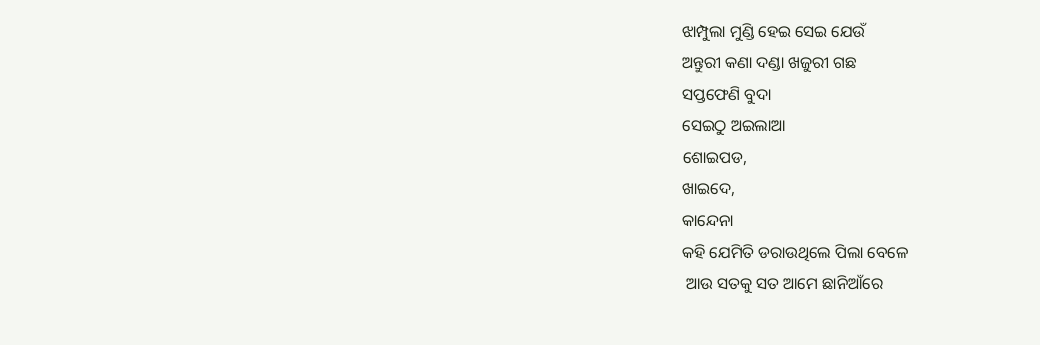ଝାମ୍ପୁଲା ମୁଣ୍ଡି ହେଇ ସେଇ ଯେଉଁ
ଅନ୍ତୁରୀ କଣା ଦଣ୍ଡା ଖଜୁରୀ ଗଛ
ସପ୍ତଫେଣି ବୁଦା
ସେଇଠୁ ଅଇଲାଆ
ଶୋଇପଡ,
ଖାଇଦେ,
କାନ୍ଦେନା
କହି ଯେମିତି ଡରାଉଥିଲେ ପିଲା ବେଳେ
 ଆଉ ସତକୁ ସତ ଆମେ ଛାନିଆଁରେ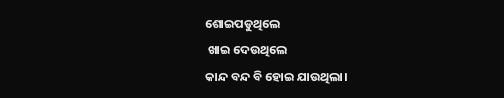ଶୋଇପଡୁଥିଲେ
 ଖାଇ ଦେଉଥିଲେ
କାନ୍ଦ ବନ୍ଦ ବି ହୋଇ ଯାଉଥିଲା।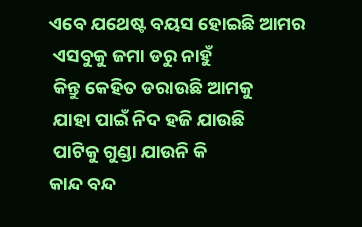ଏବେ ଯଥେଷ୍ଟ ବୟସ ହୋଇଛି ଆମର
 ଏସବୁକୁ ଜମା ଡରୁ ନାହୁଁ
 କିନ୍ତୁ କେହିତ ଡରାଉଛି ଆମକୁ
 ଯାହା ପାଇଁ ନିଦ ହଜି ଯାଉଛି
 ପାଟିକୁ ଗୁଣ୍ଡା ଯାଉନି କି
କାନ୍ଦ ବନ୍ଦ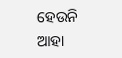ହେଉନି
ଆହା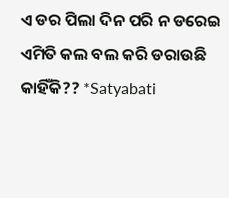ଏ ଡର ପିଲା ଦିନ ପରି ନ ଡରେଇ
ଏମିତି କଲ ବଲ କରି ଡରାଉଛି କାହିଁକି?? *Satyabati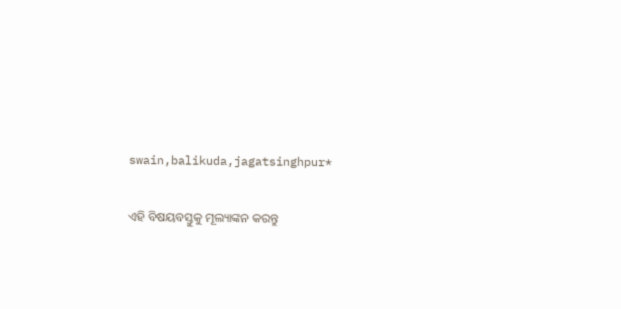swain,balikuda,jagatsinghpur*


ଏହି ବିଷୟବସ୍ତୁକୁ ମୂଲ୍ୟାଙ୍କନ କରନ୍ତୁ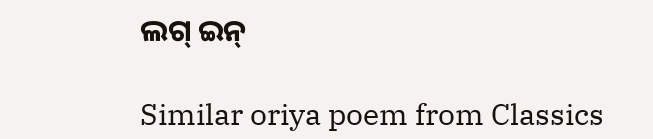ଲଗ୍ ଇନ୍

Similar oriya poem from Classics